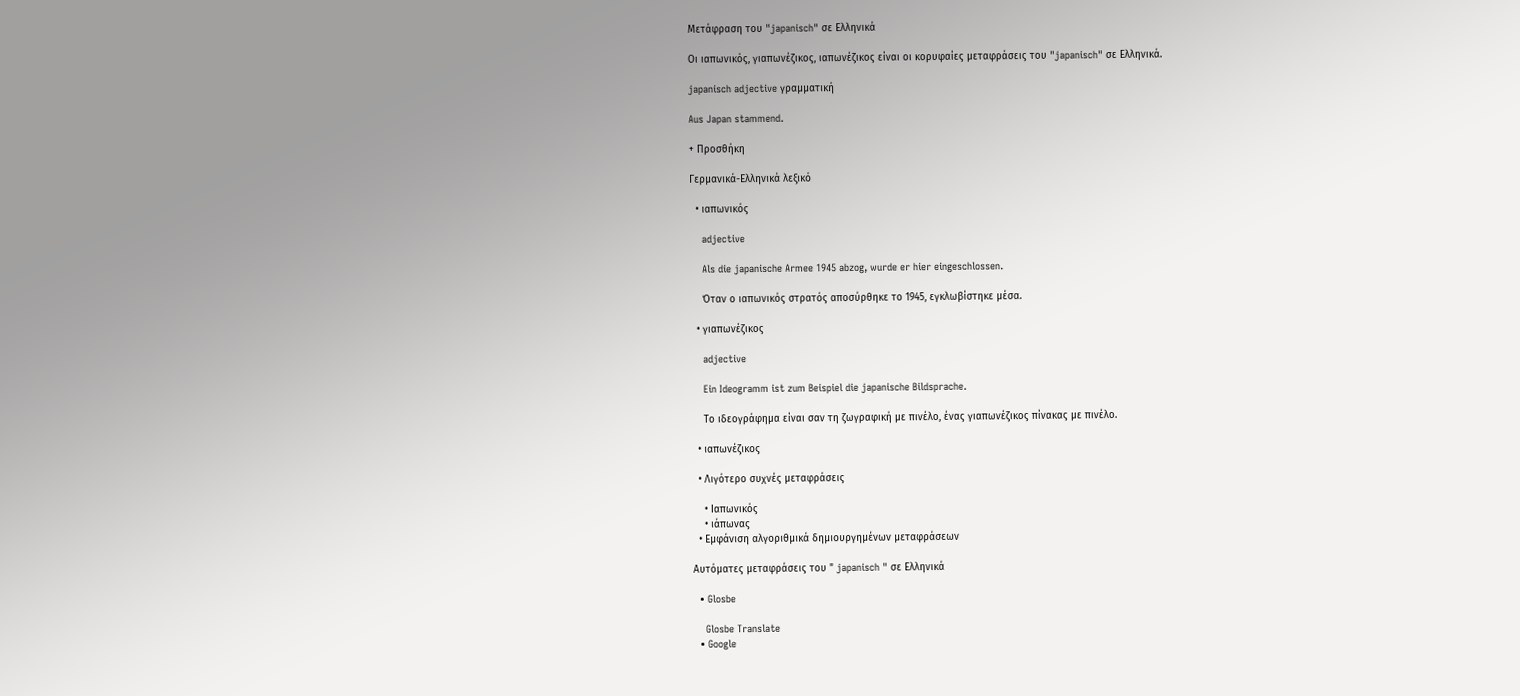Μετάφραση του "japanisch" σε Ελληνικά

Οι ιαπωνικός, γιαπωνέζικος, ιαπωνέζικος είναι οι κορυφαίες μεταφράσεις του "japanisch" σε Ελληνικά.

japanisch adjective γραμματική

Aus Japan stammend.

+ Προσθήκη

Γερμανικά-Ελληνικά λεξικό

  • ιαπωνικός

    adjective

    Als die japanische Armee 1945 abzog, wurde er hier eingeschlossen.

    Όταν ο ιαπωνικός στρατός αποσύρθηκε το 1945, εγκλωβίστηκε μέσα.

  • γιαπωνέζικος

    adjective

    Ein Ideogramm ist zum Beispiel die japanische Bildsprache.

    Το ιδεογράφημα είναι σαν τη ζωγραφική με πινέλο, ένας γιαπωνέζικος πίνακας με πινέλο.

  • ιαπωνέζικος

  • Λιγότερο συχνές μεταφράσεις

    • Ιαπωνικός
    • ιάπωνας
  • Εμφάνιση αλγοριθμικά δημιουργημένων μεταφράσεων

Αυτόματες μεταφράσεις του " japanisch " σε Ελληνικά

  • Glosbe

    Glosbe Translate
  • Google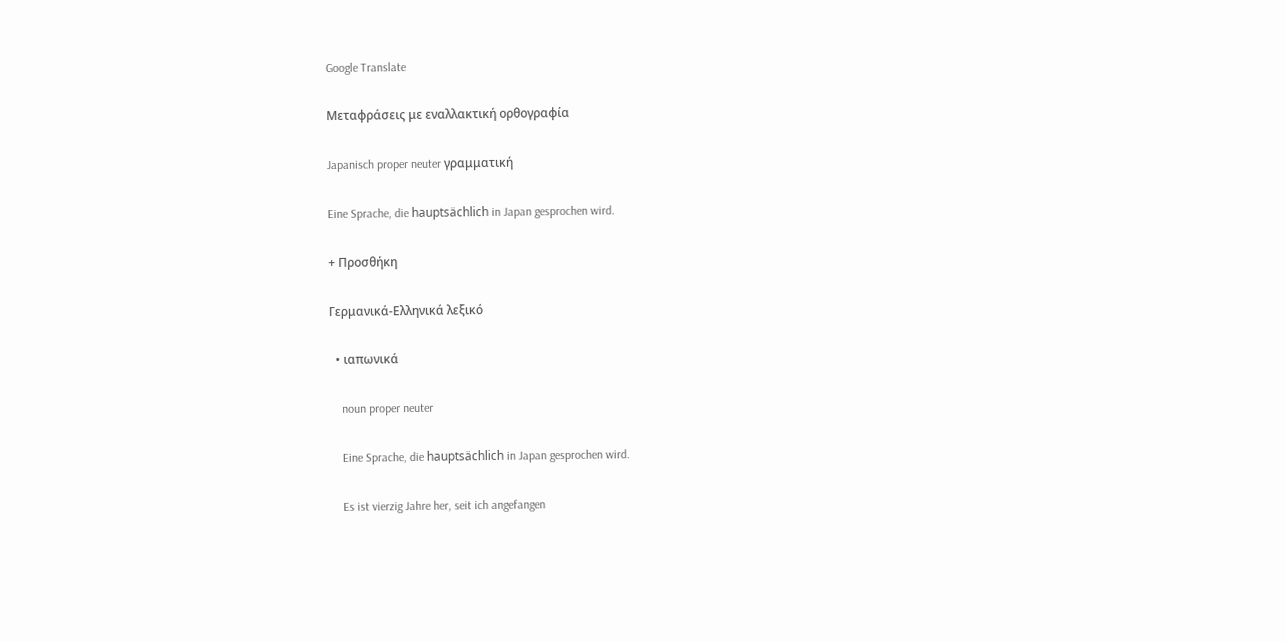Google Translate

Μεταφράσεις με εναλλακτική ορθογραφία

Japanisch proper neuter γραμματική

Eine Sprache, die hauptsächlich in Japan gesprochen wird.

+ Προσθήκη

Γερμανικά-Ελληνικά λεξικό

  • ιαπωνικά

    noun proper neuter

    Eine Sprache, die hauptsächlich in Japan gesprochen wird.

    Es ist vierzig Jahre her, seit ich angefangen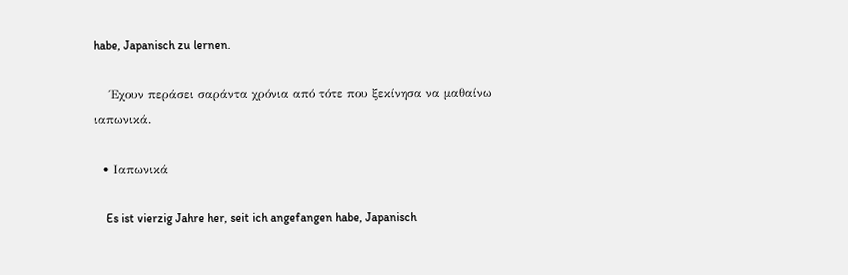habe, Japanisch zu lernen.

    Έχουν περάσει σαράντα χρόνια από τότε που ξεκίνησα να μαθαίνω ιαπωνικά.

  • Ιαπωνικά

    Es ist vierzig Jahre her, seit ich angefangen habe, Japanisch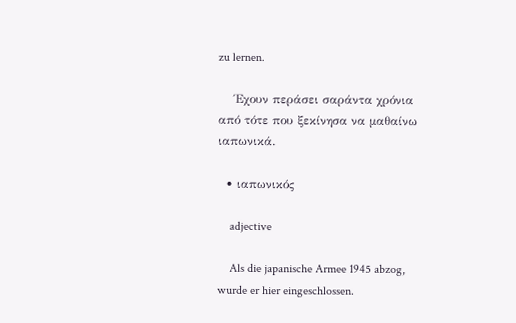zu lernen.

    Έχουν περάσει σαράντα χρόνια από τότε που ξεκίνησα να μαθαίνω ιαπωνικά.

  • ιαπωνικός

    adjective

    Als die japanische Armee 1945 abzog, wurde er hier eingeschlossen.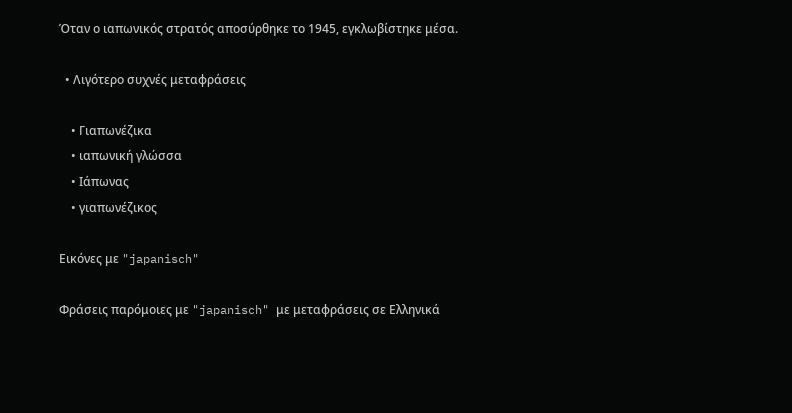Όταν ο ιαπωνικός στρατός αποσύρθηκε το 1945, εγκλωβίστηκε μέσα.

  • Λιγότερο συχνές μεταφράσεις

    • Γιαπωνέζικα
    • ιαπωνική γλώσσα
    • Ιάπωνας
    • γιαπωνέζικος

Εικόνες με "japanisch"

Φράσεις παρόμοιες με "japanisch" με μεταφράσεις σε Ελληνικά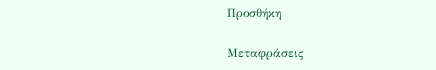Προσθήκη

Μεταφράσεις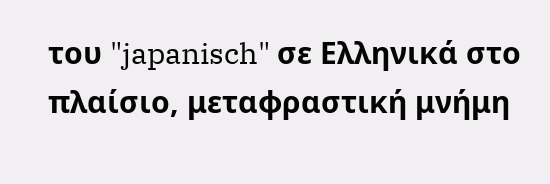του "japanisch" σε Ελληνικά στο πλαίσιο, μεταφραστική μνήμη